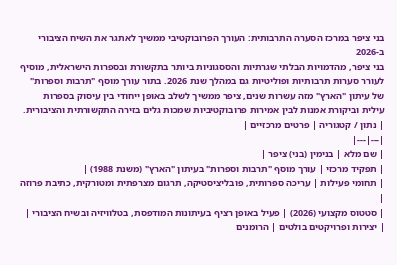בני ציפר במרכז הסערה התרבותית: העורך הפרובוקטיבי ממשיך לאתגר את השיח הציבורי ב-2026
בני ציפר, מהדמויות הבלתי שגרתיות והססגוניות ביותר בתקשורת ובספרות הישראלית, מוסיף לעורר סערות תרבותיות ופוליטיות גם במהלך שנת 2026. בתור עורך מוסף "תרבות וספרות" של עיתון "הארץ" מזה עשרות שנים, ציפר ממשיך לשלב באופן ייחודי בין עיסוק בספרות עילית וביקורת אמנות לבין אמירות פרובוקטיביות שמכות גלים בזירה התקשורתית והציבורית.
| נתון / קטגוריה | פרטים מרכזיים |
|---|---|
| שם מלא | בנימין (בני) ציפר |
| תפקיד מרכזי | עורך מוסף "תרבות וספרות" בעיתון "הארץ" (משנת 1988) |
| תחומי פעילות | עריכה ספרותית, פובליציסטיקה, תרגום מצרפתית ומטורקית, כתיבת פרוזה |
| סטטוס מקצועי (2026) | פעיל באופן רציף בעיתונות המודפסת, בטלוויזיה ובשיח הציבורי |
| יצירות ופרויקטים בולטים | הרומנים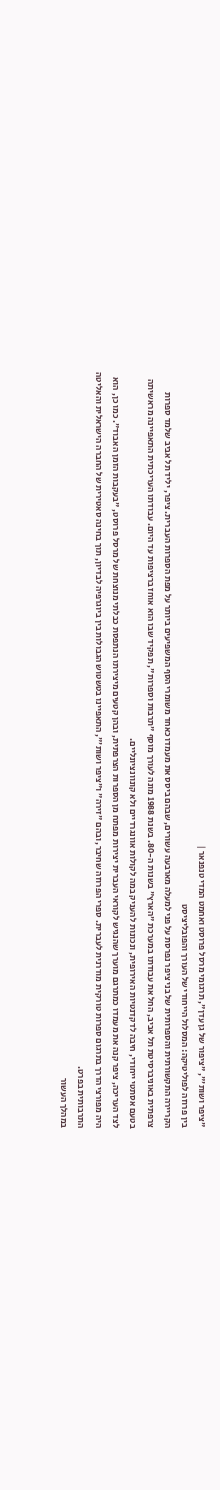"ציפר ושות'", "ציפור של גן עדן", תרגומי מרסל פרוסט ואחמט המדי טנפנאר |
בין פרוזה לפוליטיקה: המסלול הייחודי של העורך והפובליציסט
הקריירה התקשורתית והספרותית של בני ציפר נפרסת על פני למעלה מארבעה עשורים, שבהם ביסס את מעמדו כאחד משומרי הסף המשפיעים ביותר על מפת הספרות העברית. ציפר, יליד תל אביב שלמד ספרות צרפתית באוניברסיטת תל אביב, החל את עבודתו במערכת "הארץ" בשנות ה-80. בשנת 1988 מונה לעורך מוסף "תרבות וספרות", תפקיד שבו הוא אוחז ברציפות עד היום. עבודתו העריכתית התאפיינה מראשיתה בטעם אסתטי ייחודי, חיבה לדקדנטיות האירופית, ונכונות להעניק במה לקולות אוונגרדיים ולא קונוונציונליים.
לצד העריכה, ציפר קנה את מעמדו כמתרגם מוערך שהנגיש לקוראי העברית יצירות מפתח מן הספרות הצרפתית, ובהן קטעים מיצירתו הנתפסת כבלתי מנוצחת של מרסל פרוסט, "בעקבות הזמן האבוד". כמו כן, הוא היה מפורצי הדרך בתרגום ספרות טורקית מודרנית לעברית. ספרי הפרוזה שחיבר, ובהם "זירה" ו"ציפר ושות'", התאפיינו בטשטוש הגבולות בין ביוגרפיה לבדיון, תוך בחינה סאטירית של החברה הישראלית והאליטה התרבותית בפרט.
במהלך העשור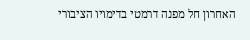האחרון חל מפנה דרמטי בדימויו הציבורי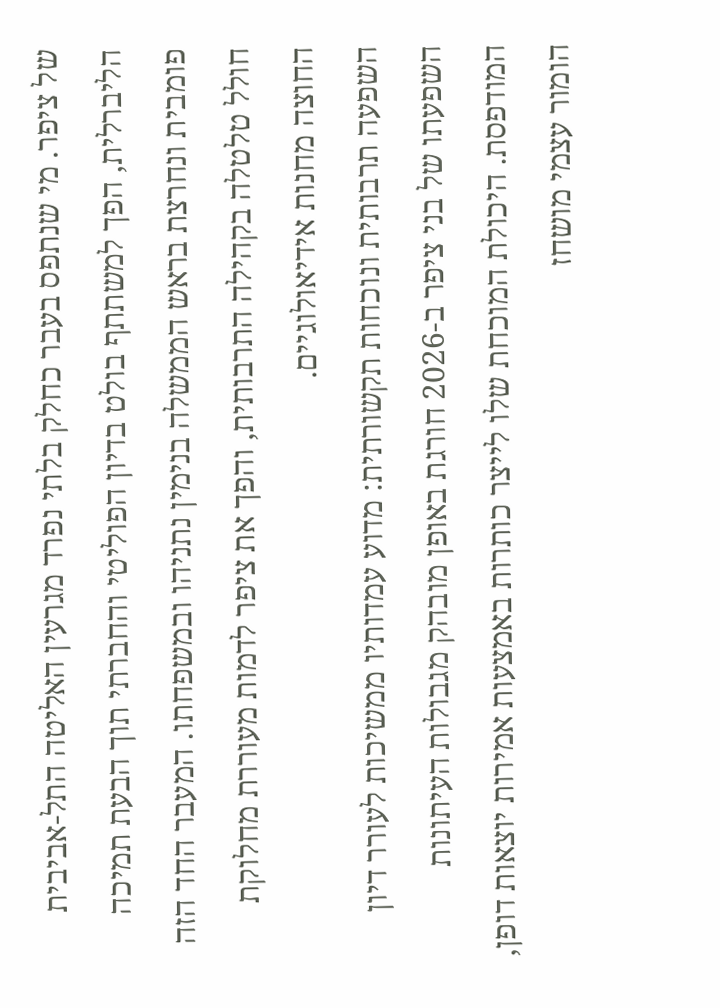של ציפר. מי שנתפס בעבר כחלק בלתי נפרד מגרעין האליטה התל-אביבית הליברלית, הפך למשתתף בולט בדיון הפוליטי והחברתי תוך הבעת תמיכה פומבית ונחרצת בראש הממשלה בנימין נתניהו ובמשפחתו. המעבר החד הזה חולל טלטלה בקהילה התרבותית, והפך את ציפר לדמות מעוררת מחלוקת החוצה מחנות אידיאולוגיים.
השפעה תרבותית ונוכחות תקשורתית: מדוע עמדותיו ממשיכות לעורר דיון
השפעתו של בני ציפר ב-2026 חורגת באופן מובהק מגבולות העיתונות המודפסת. היכולת המוכחת שלו לייצר כותרות באמצעות אמירות יוצאות דופן, הומור עצמי מושחז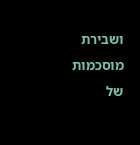ושבירת מוסכמות של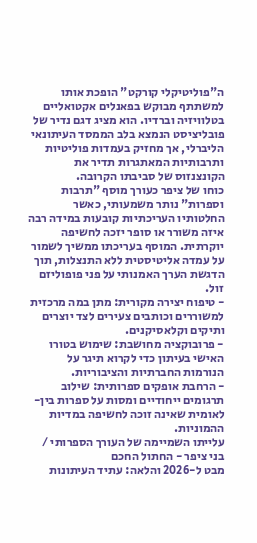ה"פוליטיקלי קורקט" הופכת אותו למשתתף מבוקש בפאנלים אקטואליים בטלוויזיה וברדיו. הוא מציג דגם נדיר של פובליציסט הנמצא בלב הממסד העיתונאי הליברלי, אך מחזיק בעמדות פוליטיות ותרבותיות המאתגרות תדיר את הקונצנזוס של סביבתו הקרובה.
כוחו של ציפר כעורך מוסף "תרבות וספרות" נותר משמעותי, כאשר החלטותיו העריכתיות קובעות במידה רבה איזה משורר או סופר יזכה לחשיפה יוקרתית. המוסף בעריכתו ממשיך לשמור על עמדה אליטיסטית ללא התנצלות, תוך הדגשת הערך האמנותי על פני פופוליזם זול.
- טיפוח יצירה מקורית: מתן במה מרכזית למשוררים וכותבים צעירים לצד יוצרים ותיקים וקלאסיקנים.
- פרובוקציה מחושבת: שימוש בטורו האישי בעיתון כדי לקרוא תיגר על הנורמות החברתיות והציבוריות.
- הרחבת אופקים ספרותית: שילוב תרגומים ייחודיים ומסות על ספרות בין-לאומית שאינה זוכה לחשיפה במדיות ההמוניות.
עלייתו השמיימה של העורך הספרותי / בני ציפר - החתול החכם
מבט ל-2026 והלאה: עתיד העיתונות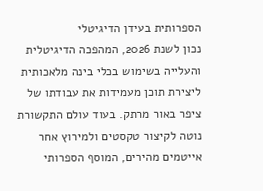הספרותית בעידן הדיגיטלי
נכון לשנת 2026, המהפכה הדיגיטלית והעלייה בשימוש בכלי בינה מלאכותית ליצירת תוכן מעמידות את עבודתו של ציפר באור מרתק. בעוד עולם התקשורת נוטה לקיצור טקסטים ולמירוץ אחר אייטמים מהירים, המוסף הספרותי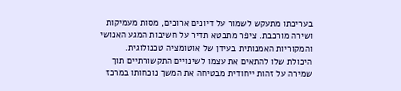בעריכתו מתעקש לשמור על דיונים ארוכים, מסות מעמיקות ושירה מורכבת. ציפר מתבטא תדיר על חשיבות המגע האנושי והמקוריות האמנותית בעידן של אוטומציה טכנולוגית.
היכולת שלו להתאים את עצמו לשינויים התקשורתיים תוך שמירה על זהות ייחודית מבטיחה את המשך נוכחותו במרכז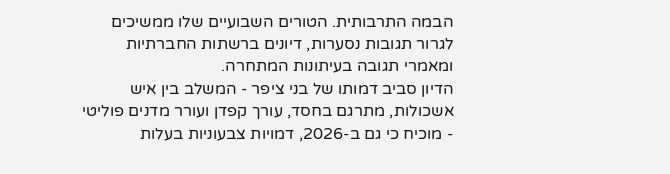הבמה התרבותית. הטורים השבועיים שלו ממשיכים לגרור תגובות נסערות, דיונים ברשתות החברתיות ומאמרי תגובה בעיתונות המתחרה.
הדיון סביב דמותו של בני ציפר - המשלב בין איש אשכולות, מתרגם בחסד, עורך קפדן ועורר מדנים פוליטי - מוכיח כי גם ב-2026, דמויות צבעוניות בעלות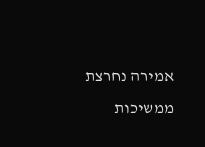אמירה נחרצת ממשיכות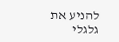להניע את גלגלי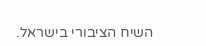השיח הציבורי בישראל.